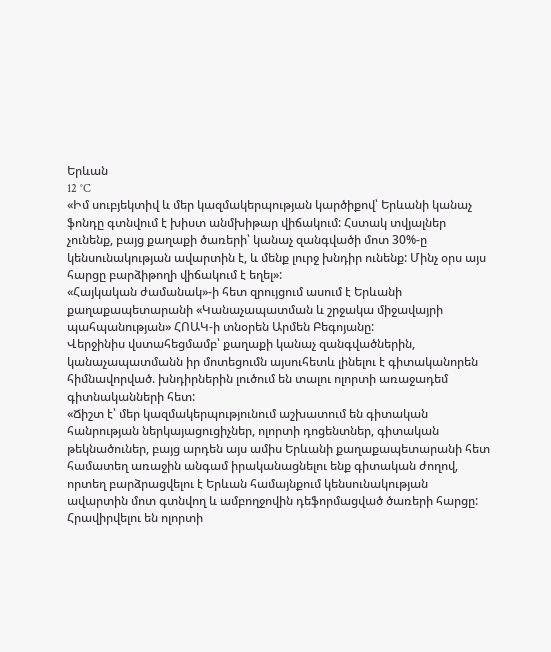Երևան
12 °C
«Իմ սուբյեկտիվ և մեր կազմակերպության կարծիքով՝ Երևանի կանաչ ֆոնդը գտնվում է խիստ անմխիթար վիճակում: Հստակ տվյալներ չունենք, բայց քաղաքի ծառերի՝ կանաչ զանգվածի մոտ 30%-ը կենսունակության ավարտին է, և մենք լուրջ խնդիր ունենք: Մինչ օրս այս հարցը բարձիթողի վիճակում է եղել»:
«Հայկական ժամանակ»-ի հետ զրույցում ասում է Երևանի քաղաքապետարանի «Կանաչապատման և շրջակա միջավայրի պահպանության» ՀՈԱԿ-ի տնօրեն Արմեն Բեգոյանը:
Վերջինիս վստահեցմամբ՝ քաղաքի կանաչ զանգվածներին, կանաչապատմանն իր մոտեցումն այսուհետև լինելու է գիտականորեն հիմնավորված. խնդիրներին լուծում են տալու ոլորտի առաջադեմ գիտնականների հետ:
«Ճիշտ է՝ մեր կազմակերպությունում աշխատում են գիտական հանրության ներկայացուցիչներ, ոլորտի դոցենտներ, գիտական թեկնածուներ, բայց արդեն այս ամիս Երևանի քաղաքապետարանի հետ համատեղ առաջին անգամ իրականացնելու ենք գիտական ժողով, որտեղ բարձրացվելու է Երևան համայնքում կենսունակության ավարտին մոտ գտնվող և ամբողջովին դեֆորմացված ծառերի հարցը: Հրավիրվելու են ոլորտի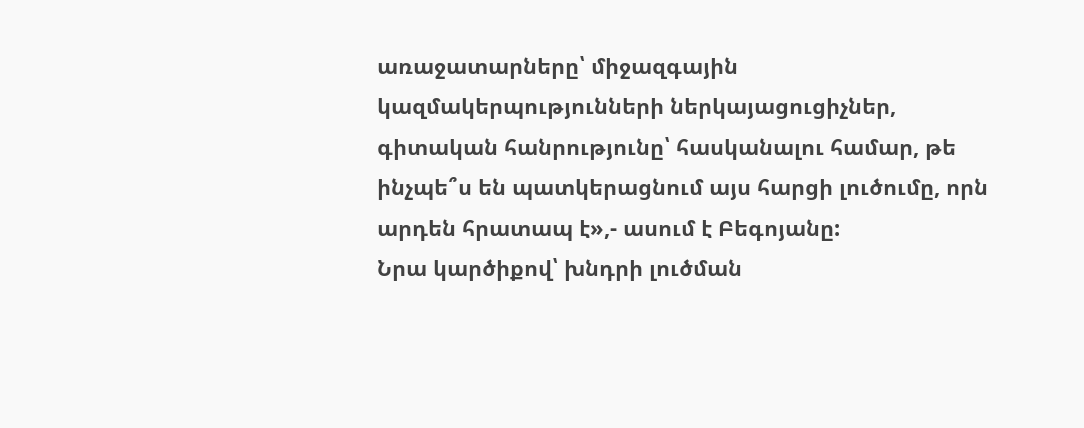առաջատարները՝ միջազգային կազմակերպությունների ներկայացուցիչներ, գիտական հանրությունը՝ հասկանալու համար, թե ինչպե՞ս են պատկերացնում այս հարցի լուծումը, որն արդեն հրատապ է»,- ասում է Բեգոյանը:
Նրա կարծիքով՝ խնդրի լուծման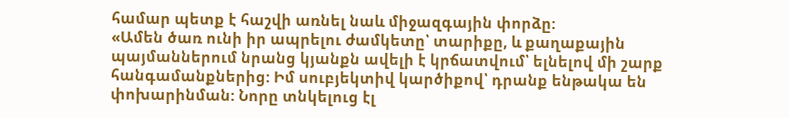համար պետք է հաշվի առնել նաև միջազգային փորձը:
«Ամեն ծառ ունի իր ապրելու ժամկետը՝ տարիքը, և քաղաքային պայմաններում նրանց կյանքն ավելի է կրճատվում՝ ելնելով մի շարք հանգամանքներից: Իմ սուբյեկտիվ կարծիքով՝ դրանք ենթակա են փոխարինման: Նորը տնկելուց էլ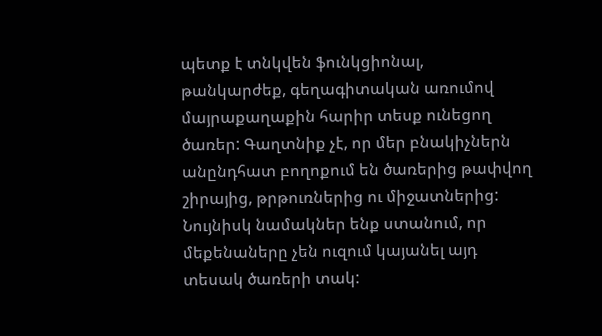պետք է տնկվեն ֆունկցիոնալ, թանկարժեք, գեղագիտական առումով մայրաքաղաքին հարիր տեսք ունեցող ծառեր: Գաղտնիք չէ, որ մեր բնակիչներն անընդհատ բողոքում են ծառերից թափվող շիրայից, թրթուռներից ու միջատներից: Նույնիսկ նամակներ ենք ստանում, որ մեքենաները չեն ուզում կայանել այդ տեսակ ծառերի տակ: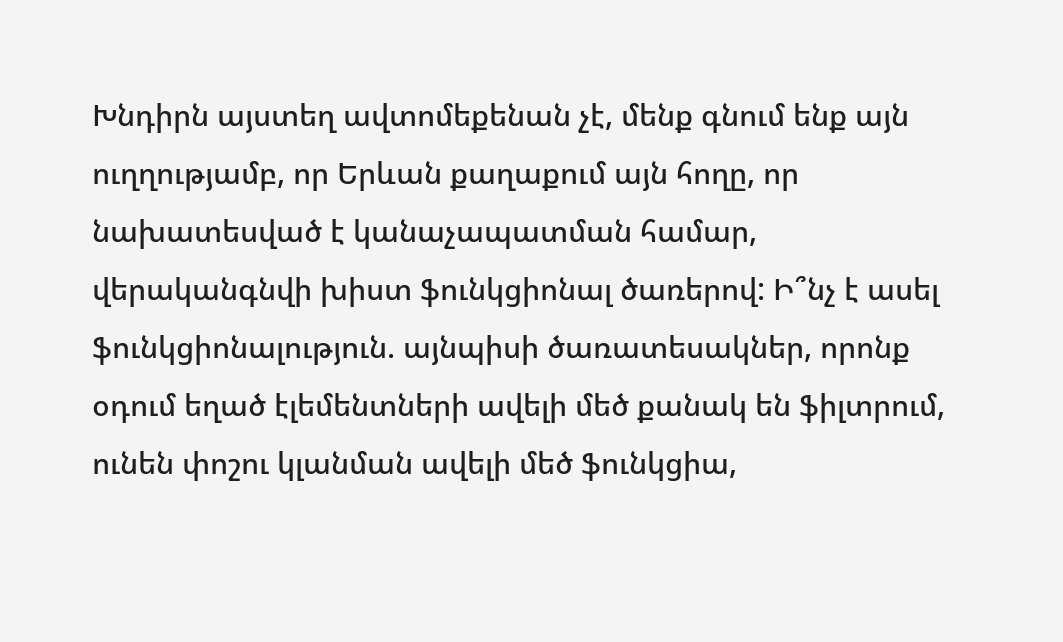Խնդիրն այստեղ ավտոմեքենան չէ, մենք գնում ենք այն ուղղությամբ, որ Երևան քաղաքում այն հողը, որ նախատեսված է կանաչապատման համար, վերականգնվի խիստ ֆունկցիոնալ ծառերով: Ի՞նչ է ասել ֆունկցիոնալություն. այնպիսի ծառատեսակներ, որոնք օդում եղած էլեմենտների ավելի մեծ քանակ են ֆիլտրում, ունեն փոշու կլանման ավելի մեծ ֆունկցիա,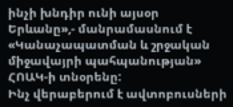ինչի խնդիր ունի այսօր Երևանը»,- մանրամասնում է «Կանաչապատման և շրջական միջավայրի պահպանության» ՀՈԱԿ-ի տնօրենը:
Ինչ վերաբերում է ավտոբուսների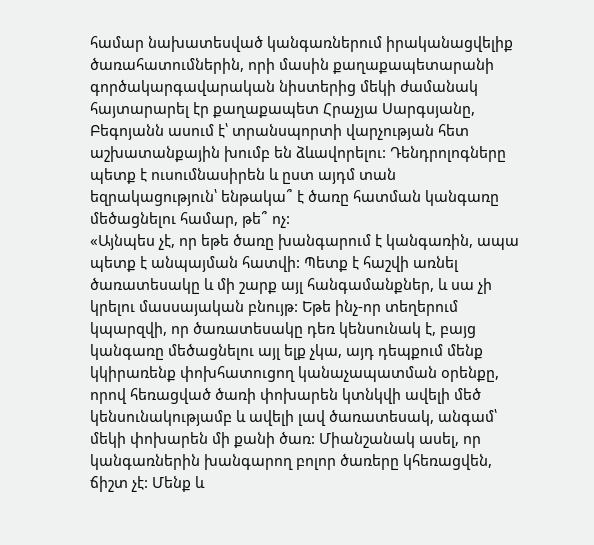համար նախատեսված կանգառներում իրականացվելիք ծառահատումներին, որի մասին քաղաքապետարանի գործակարգավարական նիստերից մեկի ժամանակ հայտարարել էր քաղաքապետ Հրաչյա Սարգսյանը, Բեգոյանն ասում է՝ տրանսպորտի վարչության հետ աշխատանքային խումբ են ձևավորելու: Դենդրոլոգները պետք է ուսումնասիրեն և ըստ այդմ տան եզրակացություն՝ ենթակա՞ է ծառը հատման կանգառը մեծացնելու համար, թե՞ ոչ:
«Այնպես չէ, որ եթե ծառը խանգարում է կանգառին, ապա պետք է անպայման հատվի: Պետք է հաշվի առնել ծառատեսակը և մի շարք այլ հանգամանքներ, և սա չի կրելու մասսայական բնույթ: Եթե ինչ-որ տեղերում կպարզվի, որ ծառատեսակը դեռ կենսունակ է, բայց կանգառը մեծացնելու այլ ելք չկա, այդ դեպքում մենք կկիրառենք փոխհատուցող կանաչապատման օրենքը, որով հեռացված ծառի փոխարեն կտնկվի ավելի մեծ կենսունակությամբ և ավելի լավ ծառատեսակ, անգամ՝ մեկի փոխարեն մի քանի ծառ: Միանշանակ ասել, որ կանգառներին խանգարող բոլոր ծառերը կհեռացվեն, ճիշտ չէ: Մենք և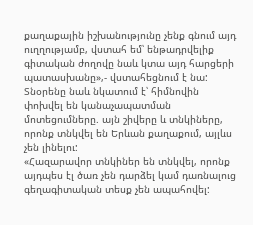քաղաքային իշխանությունը չենք գնում այդ ուղղությամբ, վստահ եմ՝ ենթադրվելիք գիտական ժողովը նաև կտա այդ հարցերի պատասխանը»,- վստահեցնում է նա:
Տնօրենը նաև նկատում է՝ հիմնովին փոխվել են կանաչապատման մոտեցումները. այն շիվերը և տնկիները, որոնք տնկվել են Երևան քաղաքում, այլևս չեն լինելու:
«Հազարավոր տնկիներ են տնկվել, որոնք այդպես էլ ծառ չեն դարձել կամ դառնալուց գեղագիտական տեսք չեն ապահովել: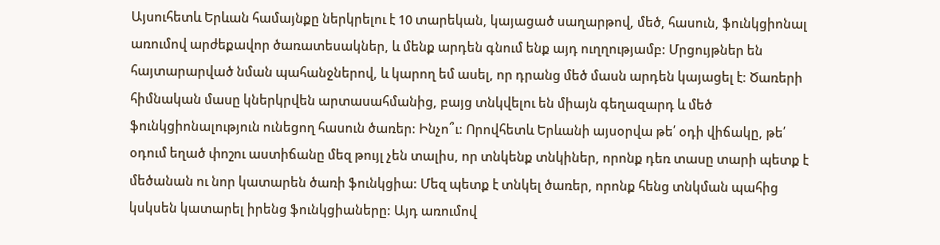Այսուհետև Երևան համայնքը ներկրելու է 10 տարեկան, կայացած սաղարթով, մեծ, հասուն, ֆունկցիոնալ առումով արժեքավոր ծառատեսակներ, և մենք արդեն գնում ենք այդ ուղղությամբ: Մրցույթներ են հայտարարված նման պահանջներով, և կարող եմ ասել, որ դրանց մեծ մասն արդեն կայացել է: Ծառերի հիմնական մասը կներկրվեն արտասահմանից, բայց տնկվելու են միայն գեղազարդ և մեծ ֆունկցիոնալություն ունեցող հասուն ծառեր: Ինչո՞ւ: Որովհետև Երևանի այսօրվա թե՛ օդի վիճակը, թե՛ օդում եղած փոշու աստիճանը մեզ թույլ չեն տալիս, որ տնկենք տնկիներ, որոնք դեռ տասը տարի պետք է մեծանան ու նոր կատարեն ծառի ֆունկցիա: Մեզ պետք է տնկել ծառեր, որոնք հենց տնկման պահից կսկսեն կատարել իրենց ֆունկցիաները: Այդ առումով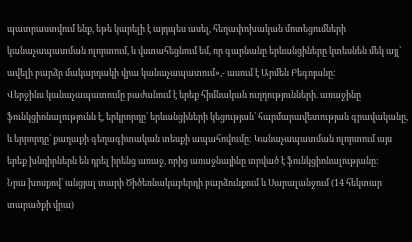պատրաստվում ենք, եթե կարելի է այդպես ասել, հեղափոխական մոտեցումների կանաչապատման ոլորտում, և վստահեցնում եմ, որ գարնանը երևանցիները կտեսնեն մեկ այլ՝ ավելի բարձր մակարդակի վրա կանաչապատում»,- ասում է Արմեն Բեգոյանը:
Վերջինս կանաչապատումը բաժանում է երեք հիմնական ուղղությունների. առաջինը ֆունկցիոնալությունն է, երկրորդը՝ երևանցիների կեցության՝ հարմարավետության գրավականը, և երրորդը՝ քաղաքի գեղագիտական տեսքի ապահովումը: Կանաչապատման ոլորտում այս երեք խնդիրներն են դրել իրենց առաջ, որից առաջնայինը տրված է ֆունկցիոնալությանը:
Նրա խոսքով՝ անցյալ տարի Ծիծեռնակաբերդի բարձունքում և Սարալանջում (14 հեկտար տարածքի վրա)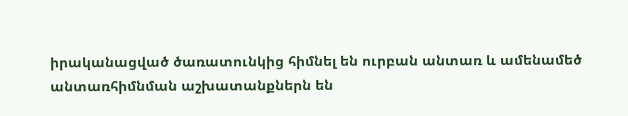իրականացված ծառատունկից հիմնել են ուրբան անտառ և ամենամեծ անտառհիմնման աշխատանքներն են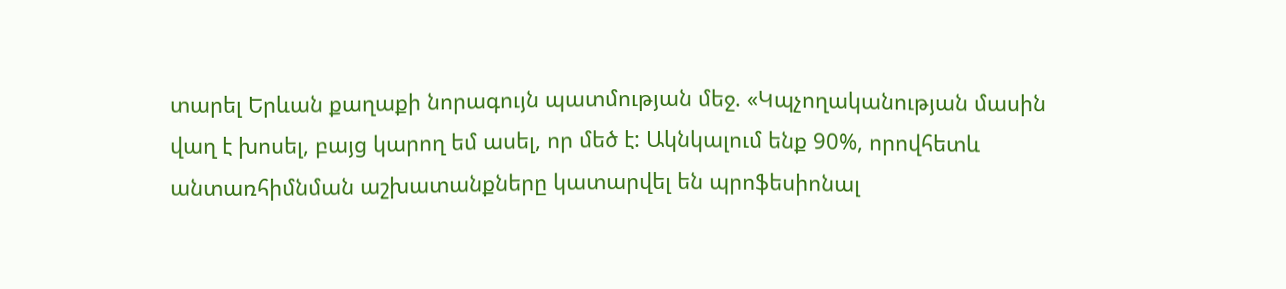տարել Երևան քաղաքի նորագույն պատմության մեջ. «Կպչողականության մասին վաղ է խոսել, բայց կարող եմ ասել, որ մեծ է: Ակնկալում ենք 90%, որովհետև անտառհիմնման աշխատանքները կատարվել են պրոֆեսիոնալ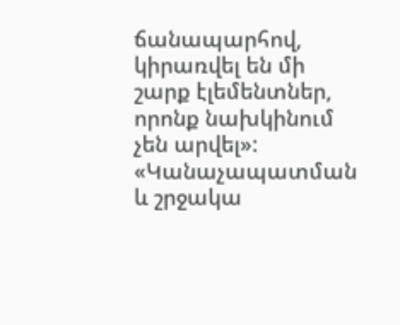ճանապարհով, կիրառվել են մի շարք էլեմենտներ, որոնք նախկինում չեն արվել»:
«Կանաչապատման և շրջակա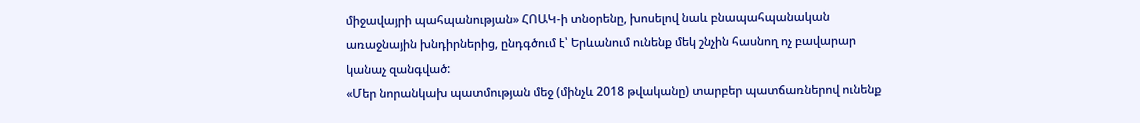միջավայրի պահպանության» ՀՈԱԿ-ի տնօրենը, խոսելով նաև բնապահպանական առաջնային խնդիրներից, ընդգծում է՝ Երևանում ունենք մեկ շնչին հասնող ոչ բավարար կանաչ զանգված:
«Մեր նորանկախ պատմության մեջ (մինչև 2018 թվականը) տարբեր պատճառներով ունենք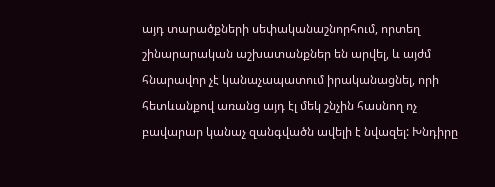այդ տարածքների սեփականաշնորհում, որտեղ շինարարական աշխատանքներ են արվել, և այժմ հնարավոր չէ կանաչապատում իրականացնել, որի հետևանքով առանց այդ էլ մեկ շնչին հասնող ոչ բավարար կանաչ զանգվածն ավելի է նվազել: Խնդիրը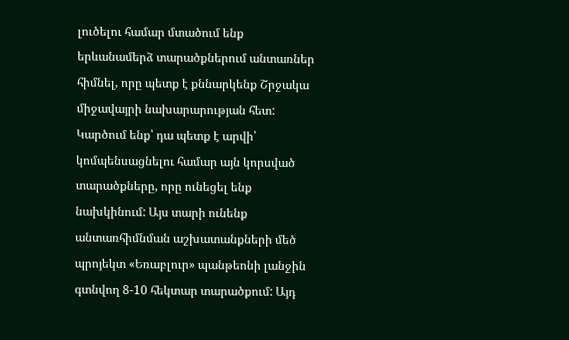լուծելու համար մտածում ենք երևանամերձ տարածքներում անտառներ հիմնել, որը պետք է քննարկենք Շրջակա միջավայրի նախարարության հետ: Կարծում ենք՝ դա պետք է արվի՝ կոմպենսացնելու համար այն կորսված տարածքները, որը ունեցել ենք նախկինում: Այս տարի ունենք անտառհիմնման աշխատանքների մեծ պրոյեկտ «Եռաբլուր» պանթեոնի լանջին գտնվող 8-10 հեկտար տարածքում: Այդ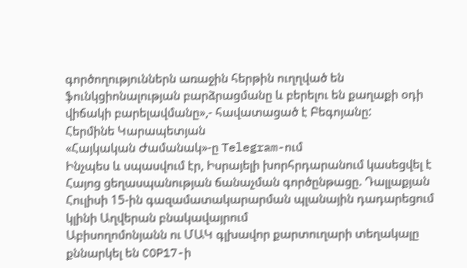գործողություններն առաջին հերթին ուղղված են ֆունկցիոնալության բարձրացմանը և բերելու են քաղաքի օդի վիճակի բարելավմանը»,- հավատացած է Բեգոյանը:
Հերմինե Կարապետյան
«Հայկական Ժամանակ»-ը Telegram-ում
Ինչպես և սպասվում էր, Իսրայելի խորհրդարանում կասեցվել է Հայոց ցեղասպանության ճանաչման գործընթացը. Դալլաքյան
Հուլիսի 15-ին գազամատակարարման պլանային դադարեցում կլինի Աղվերան բնակավայրում
Աբիսողոմոնյանն ու ՄԱԿ գլխավոր քարտուղարի տեղակալը քննարկել են COP17-ի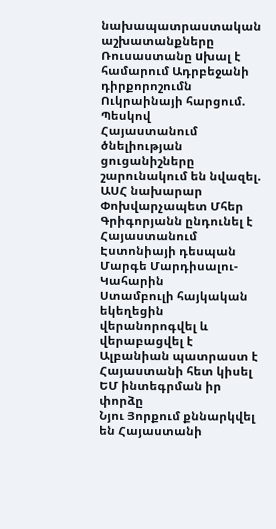նախապատրաստական աշխատանքները
Ռուսաստանը uխալ է համարում Ադրբեջանի դիրքորոշումն Ուկրաինայի հարցում. Պեսկով
Հայաստանում ծնելիության ցուցանիշները շարունակում են նվազել. ԱՍՀ նախարար
Փոխվարչապետ Մհեր Գրիգորյանն ընդունել է Հայաստանում Էստոնիայի դեսպան Մարգե Մարդիսալու-Կահարին
Ստամբուլի հայկական եկեղեցին վերանորոգվել և վերաբացվել է
Ալբանիան պատրաստ է Հայաստանի հետ կիսել ԵՄ ինտեգրման իր փորձը
Նյու Յորքում քննարկվել են Հայաստանի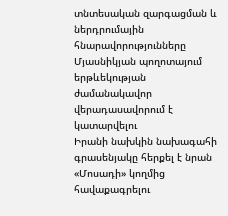տնտեսական զարգացման և ներդրումային հնարավորությունները
Մյասնիկյան պողոտայում երթևեկության ժամանակավոր վերադասավորում է կատարվելու
Իրանի նախկին նախագահի գրասենյակը հերքել է նրան «Մոսադի» կողմից հավաքագրելու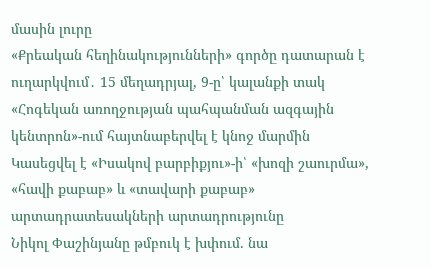մասին լուրը
«Քրեական հեղինակությունների» գործը դատարան է ուղարկվում․ 15 մեղադրյալ, 9-ը՝ կալանքի տակ
«Հոգեկան առողջության պահպանման ազգային կենտրոն»-ում հայտնաբերվել է կնոջ մարմին
Կասեցվել է «Իսակով բարբիքյու»-ի՝ «խոզի շաուրմա», «հավի քաբաբ» և «տավարի քաբաբ» արտադրատեսակների արտադրությունը
Նիկոլ Փաշինյանը թմբուկ է խփում. նա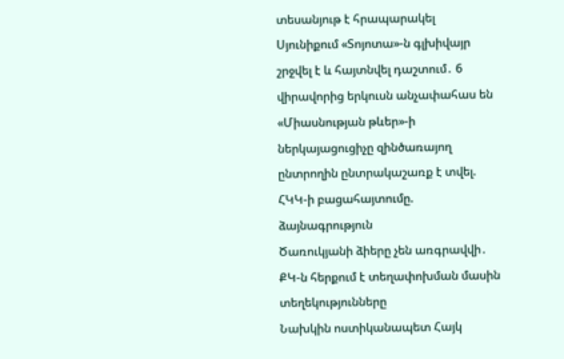տեսանյութ է հրապարակել
Սյունիքում «Տոյոտա»-ն գլխիվայր շրջվել է և հայտնվել դաշտում․ 6 վիրավորից երկուսն անչափահաս են
«Միասնության թևեր»-ի ներկայացուցիչը զինծառայող ընտրողին ընտրակաշառք է տվել. ՀԿԿ-ի բացահայտումը. ձայնագրություն
Ծառուկյանի ձիերը չեն առգրավվի․ ՔԿ-ն հերքում է տեղափոխման մասին տեղեկությունները
Նախկին ոստիկանապետ Հայկ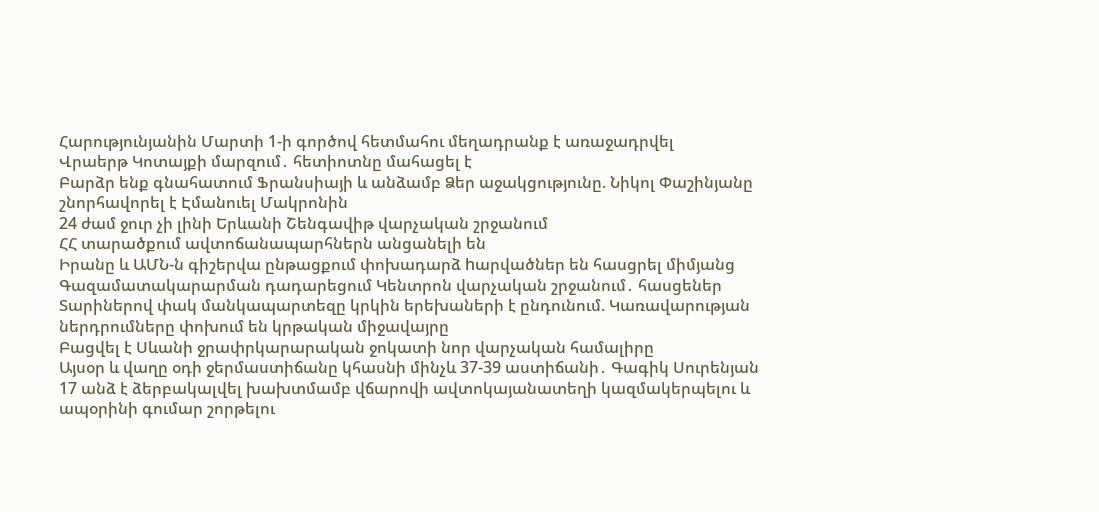Հարությունյանին Մարտի 1-ի գործով հետմահու մեղադրանք է առաջադրվել
Վրաերթ Կոտայքի մարզում․ հետիոտնը մահացել է
Բարձր ենք գնահատում Ֆրանսիայի և անձամբ Ձեր աջակցությունը. Նիկոլ Փաշինյանը շնորհավորել է Էմանուել Մակրոնին
24 ժամ ջուր չի լինի Երևանի Շենգավիթ վարչական շրջանում
ՀՀ տարածքում ավտոճանապարհներն անցանելի են
Իրանը և ԱՄՆ-ն գիշերվա ընթացքում փոխադարձ hարվածներ են հասցրել միմյանց
Գազամատակարարման դադարեցում Կենտրոն վարչական շրջանում․ հասցեներ
Տարիներով փակ մանկապարտեզը կրկին երեխաների է ընդունում. Կառավարության ներդրումները փոխում են կրթական միջավայրը
Բացվել է Սևանի ջրափրկարարական ջոկատի նոր վարչական համալիրը
Այսօր և վաղը օդի ջերմաստիճանը կհասնի մինչև 37-39 աստիճանի․ Գագիկ Սուրենյան
17 անձ է ձերբակալվել խախտմամբ վճարովի ավտոկայանատեղի կազմակերպելու և ապօրինի գումար շորթելու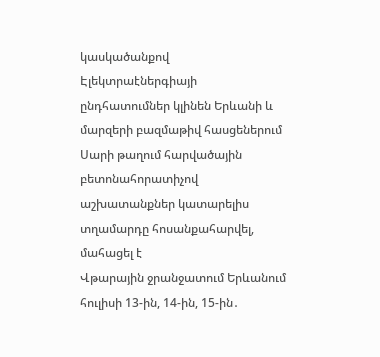կասկածանքով
Էլեկտրաէներգիայի ընդհատումներ կլինեն Երևանի և մարզերի բազմաթիվ հասցեներում
Սարի թաղում հարվածային բետոնահորատիչով աշխատանքներ կատարելիս տղամարդը հոսանքահարվել, մահացել է
Վթարային ջրանջատում Երևանում հուլիսի 13-ին, 14-ին, 15-ին․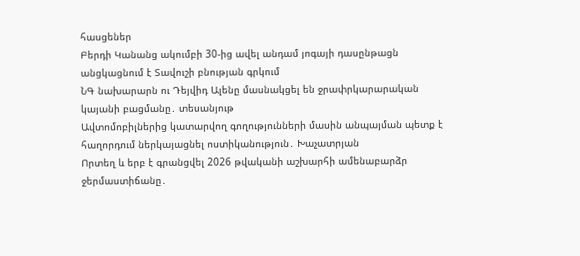հասցեներ
Բերդի Կանանց ակումբի 30-ից ավել անդամ յոգայի դասընթացն անցկացնում է Տավուշի բնության գրկում
ՆԳ նախարարն ու Դեյվիդ Ալենը մասնակցել են ջրափրկարարական կայանի բացմանը․ տեսանյութ
Ավտոմոբիլներից կատարվող գողությունների մասին անպայման պետք է հաղորդում ներկայացնել ոստիկանություն․ Խաչատրյան
Որտեղ և երբ է գրանցվել 2026 թվականի աշխարհի ամենաբարձր ջերմաստիճանը․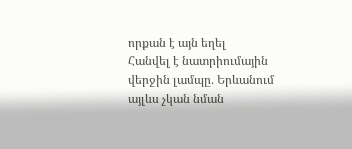որքան է այն եղել
Հանվել է նատրիումային վերջին լամպը․ Երևանում այլևս չկան նման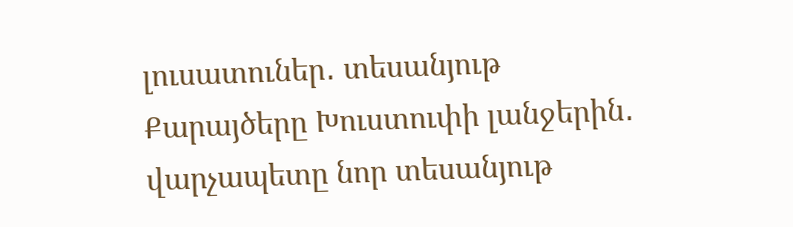լուսատուներ․ տեսանյութ
Քարայծերը Խուստուփի լանջերին․ վարչապետը նոր տեսանյութ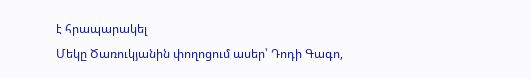է հրապարակել
Մեկը Ծառուկյանին փողոցում ասեր՝ Դոդի Գագո,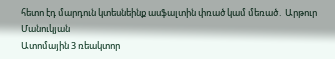հետո էդ մարդուն կտեսնեինք ասֆալտին փռած կամ մեռած․ Արթուր Մանուկյան
Ատոմային 3 ռեակտոր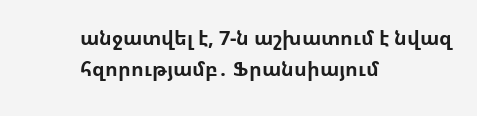անջատվել է, 7-ն աշխատում է նվազ հզորությամբ․ Ֆրանսիայում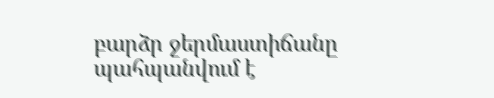բարձր ջերմաստիճանը պահպանվում է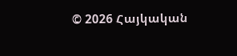© 2026 Հայկական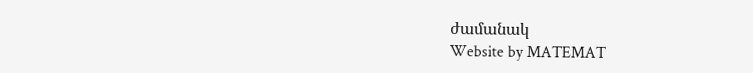ժամանակ
Website by MATEMAT